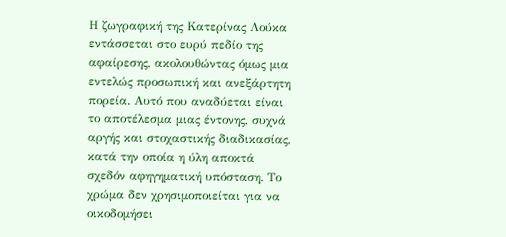Η ζωγραφική της Κατερίνας Λούκα εντάσσεται στο ευρύ πεδίο της αφαίρεσης, ακολουθώντας όμως μια εντελώς προσωπική και ανεξάρτητη πορεία. Αυτό που αναδύεται είναι το αποτέλεσμα μιας έντονης, συχνά αργής και στοχαστικής διαδικασίας, κατά την οποία η ύλη αποκτά σχεδόν αφηγηματική υπόσταση. Το χρώμα δεν χρησιμοποιείται για να οικοδομήσει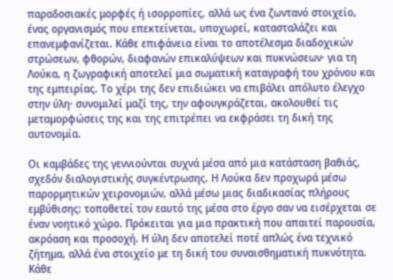παραδοσιακές μορφές ή ισορροπίες, αλλά ως ένα ζωντανό στοιχείο, ένας οργανισμός που επεκτείνεται, υποχωρεί, κατασταλάζει και επανεμφανίζεται. Κάθε επιφάνεια είναι το αποτέλεσμα διαδοχικών στρώσεων, φθορών, διαφανών επικαλύψεων και πυκνώσεων· για τη Λούκα, η ζωγραφική αποτελεί μια σωματική καταγραφή του χρόνου και της εμπειρίας. Το χέρι της δεν επιδιώκει να επιβάλει απόλυτο έλεγχο στην ύλη· συνομιλεί μαζί της, την αφουγκράζεται, ακολουθεί τις μεταμορφώσεις της και της επιτρέπει να εκφράσει τη δική της αυτονομία.

Οι καμβάδες της γεννιούνται συχνά μέσα από μια κατάσταση βαθιάς, σχεδόν διαλογιστικής συγκέντρωσης. Η Λούκα δεν προχωρά μέσω παρορμητικών χειρονομιών, αλλά μέσω μιας διαδικασίας πλήρους εμβύθισης: τοποθετεί τον εαυτό της μέσα στο έργο σαν να εισέρχεται σε έναν νοητικό χώρο. Πρόκειται για μια πρακτική που απαιτεί παρουσία, ακρόαση και προσοχή. Η ύλη δεν αποτελεί ποτέ απλώς ένα τεχνικό ζήτημα, αλλά ένα στοιχείο με τη δική του συναισθηματική πυκνότητα. Κάθε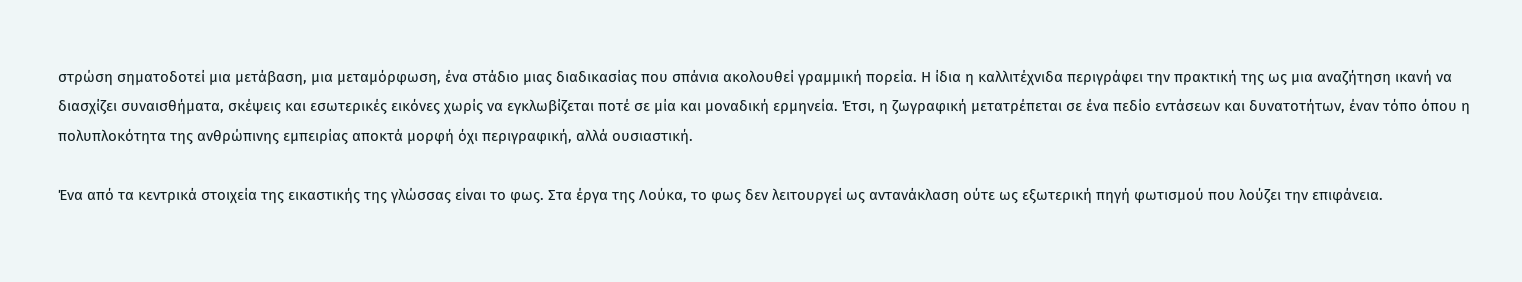στρώση σηματοδοτεί μια μετάβαση, μια μεταμόρφωση, ένα στάδιο μιας διαδικασίας που σπάνια ακολουθεί γραμμική πορεία. Η ίδια η καλλιτέχνιδα περιγράφει την πρακτική της ως μια αναζήτηση ικανή να διασχίζει συναισθήματα, σκέψεις και εσωτερικές εικόνες χωρίς να εγκλωβίζεται ποτέ σε μία και μοναδική ερμηνεία. Έτσι, η ζωγραφική μετατρέπεται σε ένα πεδίο εντάσεων και δυνατοτήτων, έναν τόπο όπου η πολυπλοκότητα της ανθρώπινης εμπειρίας αποκτά μορφή όχι περιγραφική, αλλά ουσιαστική.

Ένα από τα κεντρικά στοιχεία της εικαστικής της γλώσσας είναι το φως. Στα έργα της Λούκα, το φως δεν λειτουργεί ως αντανάκλαση ούτε ως εξωτερική πηγή φωτισμού που λούζει την επιφάνεια.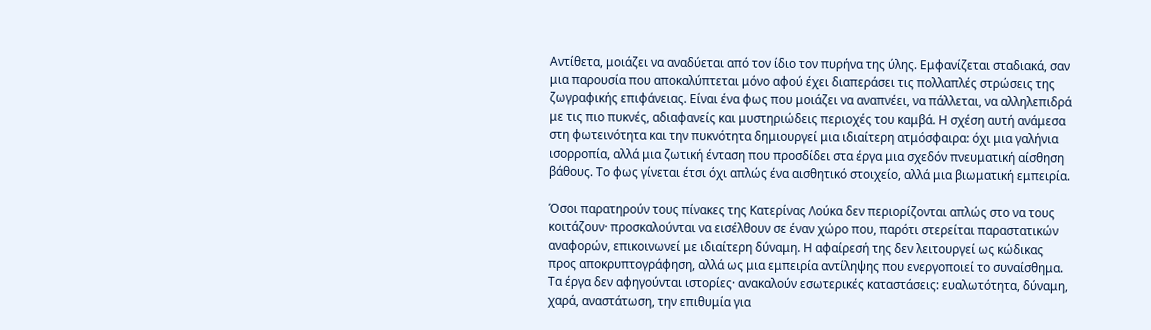Αντίθετα, μοιάζει να αναδύεται από τον ίδιο τον πυρήνα της ύλης. Εμφανίζεται σταδιακά, σαν μια παρουσία που αποκαλύπτεται μόνο αφού έχει διαπεράσει τις πολλαπλές στρώσεις της ζωγραφικής επιφάνειας. Είναι ένα φως που μοιάζει να αναπνέει, να πάλλεται, να αλληλεπιδρά με τις πιο πυκνές, αδιαφανείς και μυστηριώδεις περιοχές του καμβά. Η σχέση αυτή ανάμεσα στη φωτεινότητα και την πυκνότητα δημιουργεί μια ιδιαίτερη ατμόσφαιρα: όχι μια γαλήνια ισορροπία, αλλά μια ζωτική ένταση που προσδίδει στα έργα μια σχεδόν πνευματική αίσθηση βάθους. Το φως γίνεται έτσι όχι απλώς ένα αισθητικό στοιχείο, αλλά μια βιωματική εμπειρία.

Όσοι παρατηρούν τους πίνακες της Κατερίνας Λούκα δεν περιορίζονται απλώς στο να τους κοιτάζουν· προσκαλούνται να εισέλθουν σε έναν χώρο που, παρότι στερείται παραστατικών αναφορών, επικοινωνεί με ιδιαίτερη δύναμη. Η αφαίρεσή της δεν λειτουργεί ως κώδικας προς αποκρυπτογράφηση, αλλά ως μια εμπειρία αντίληψης που ενεργοποιεί το συναίσθημα. Τα έργα δεν αφηγούνται ιστορίες· ανακαλούν εσωτερικές καταστάσεις: ευαλωτότητα, δύναμη, χαρά, αναστάτωση, την επιθυμία για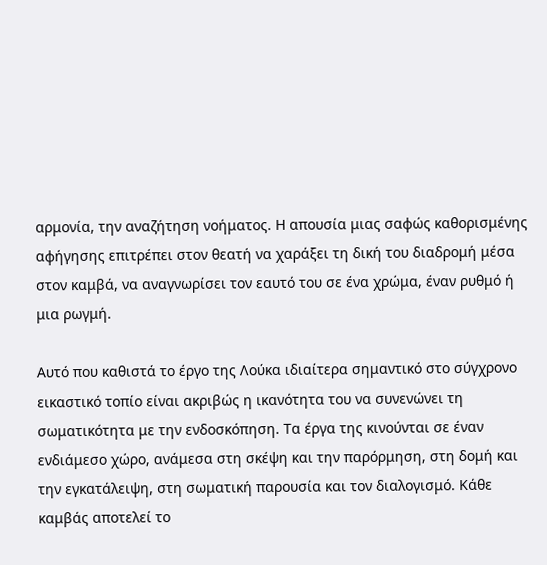αρμονία, την αναζήτηση νοήματος. Η απουσία μιας σαφώς καθορισμένης αφήγησης επιτρέπει στον θεατή να χαράξει τη δική του διαδρομή μέσα στον καμβά, να αναγνωρίσει τον εαυτό του σε ένα χρώμα, έναν ρυθμό ή μια ρωγμή.

Αυτό που καθιστά το έργο της Λούκα ιδιαίτερα σημαντικό στο σύγχρονο εικαστικό τοπίο είναι ακριβώς η ικανότητα του να συνενώνει τη σωματικότητα με την ενδοσκόπηση. Τα έργα της κινούνται σε έναν ενδιάμεσο χώρο, ανάμεσα στη σκέψη και την παρόρμηση, στη δομή και την εγκατάλειψη, στη σωματική παρουσία και τον διαλογισμό. Κάθε καμβάς αποτελεί το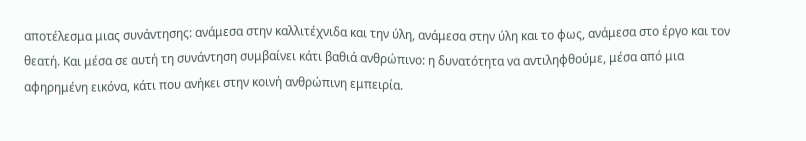αποτέλεσμα μιας συνάντησης: ανάμεσα στην καλλιτέχνιδα και την ύλη, ανάμεσα στην ύλη και το φως, ανάμεσα στο έργο και τον θεατή. Και μέσα σε αυτή τη συνάντηση συμβαίνει κάτι βαθιά ανθρώπινο: η δυνατότητα να αντιληφθούμε, μέσα από μια αφηρημένη εικόνα, κάτι που ανήκει στην κοινή ανθρώπινη εμπειρία.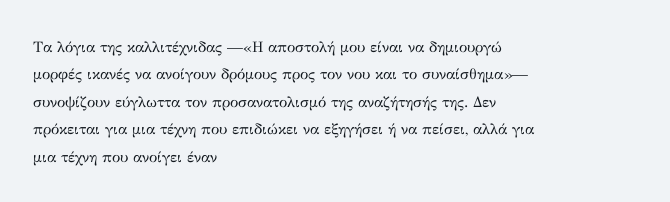Τα λόγια της καλλιτέχνιδας —«Η αποστολή μου είναι να δημιουργώ μορφές ικανές να ανοίγουν δρόμους προς τον νου και το συναίσθημα»— συνοψίζουν εύγλωττα τον προσανατολισμό της αναζήτησής της. Δεν πρόκειται για μια τέχνη που επιδιώκει να εξηγήσει ή να πείσει, αλλά για μια τέχνη που ανοίγει έναν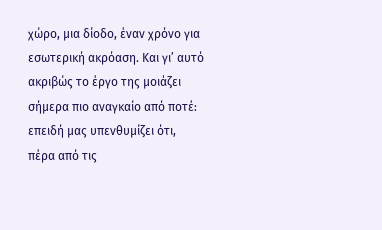χώρο, μια δίοδο, έναν χρόνο για εσωτερική ακρόαση. Και γι’ αυτό ακριβώς το έργο της μοιάζει σήμερα πιο αναγκαίο από ποτέ: επειδή μας υπενθυμίζει ότι, πέρα από τις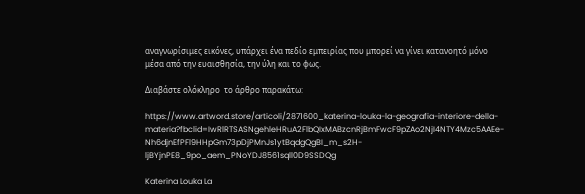αναγνωρίσιμες εικόνες, υπάρχει ένα πεδίο εμπειρίας που μπορεί να γίνει κατανοητό μόνο μέσα από την ευαισθησία, την ύλη και το φως.

Διαβάστε ολόκληρο  το άρθρο παρακάτω:

https://www.artword.store/articoli/2871600_katerina-louka-la-geografia-interiore-della-materia?fbclid=IwRlRTSASNgehleHRuA2FlbQIxMABzcnRjBmFwcF9pZAo2NjI4NTY4Mzc5AAEe-Nh6djnEfPFl9HHpGm73pDjPMnJs1ytBqdgQgBI_m_s2H-ljBYjnPE8_9po_aem_PNoYDJ8561sqll0D9SSDQg

Katerina Louka La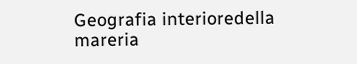Geografia interioredella mareria